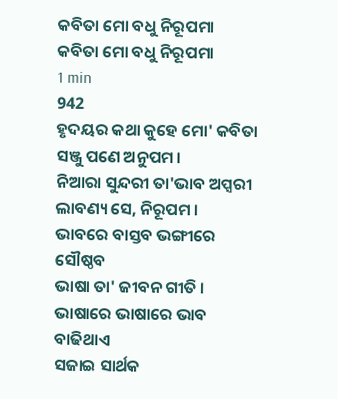କବିତା ମୋ ବଧୁ ନିରୂପମା
କବିତା ମୋ ବଧୁ ନିରୂପମା
1 min
942
ହୃଦୟର କଥା କୁହେ ମୋ' କବିତା
ସଞ୍ଜୁ ପଣେ ଅନୁପମ ।
ନିଆରା ସୁନ୍ଦରୀ ତା'ଭାବ ଅପ୍ସରୀ
ଲାବଣ୍ୟ ସେ, ନିରୂପମ ।
ଭାବରେ ବାସ୍ତବ ଭଙ୍ଗୀରେ ସୌଷ୍ଠବ
ଭାଷା ତା' ଜୀବନ ଗୀତି ।
ଭାଷାରେ ଭାଷାରେ ଭାବ ବାଢିଥାଏ
ସଜାଇ ସାର୍ଥକ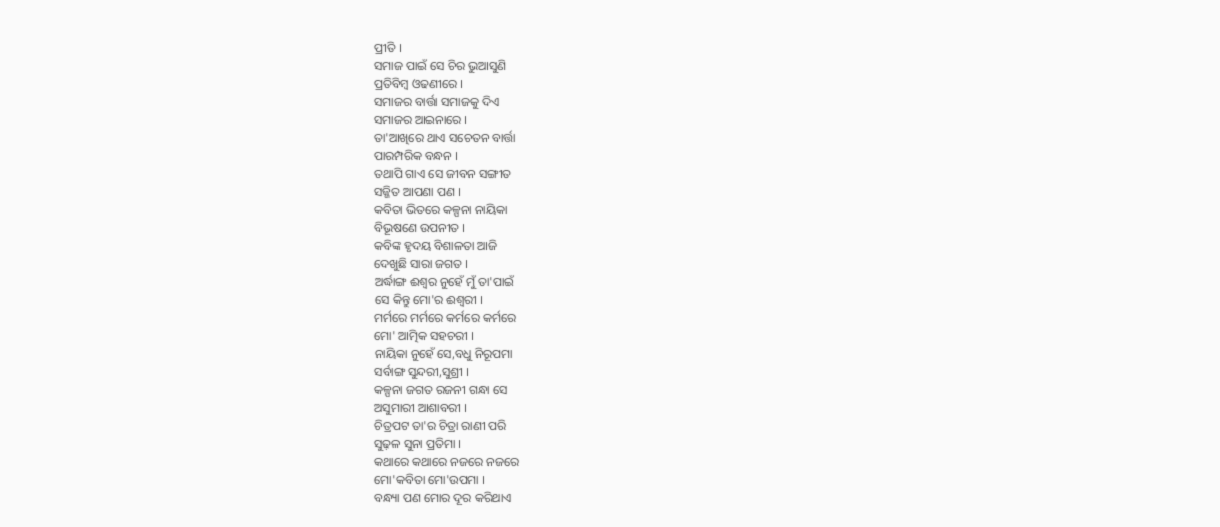ପ୍ରୀତି ।
ସମାଜ ପାଇଁ ସେ ଚିର ଭୁଆସୁଣି
ପ୍ରତିବିମ୍ବ ଓଢଣୀରେ ।
ସମାଜର ବାର୍ତ୍ତା ସମାଜକୁ ଦିଏ
ସମାଜର ଆଇନାରେ ।
ତା'ଆଖିରେ ଥାଏ ସଚେତନ ବାର୍ତ୍ତା
ପାରମ୍ପରିକ ବନ୍ଧନ ।
ତଥାପି ଗାଏ ସେ ଜୀବନ ସଙ୍ଗୀତ
ସଜ୍ଜିତ ଆପଣା ପଣ ।
କବିତା ଭିତରେ କଳ୍ପନା ନାୟିକା
ବିଭୂଷଣେ ଉପନୀତ ।
କବିଙ୍କ ହୃଦୟ ବିଶାଳତା ଆଜି
ଦେଖୁଛି ସାରା ଜଗତ ।
ଅର୍ଦ୍ଧାଙ୍ଗ ଈଶ୍ୱର ନୁହେଁ ମୁଁ ତା'ପାଇଁ
ସେ କିନ୍ତୁ ମୋ'ର ଈଶ୍ୱରୀ ।
ମର୍ମରେ ମର୍ମରେ କର୍ମରେ କର୍ମରେ
ମୋ' ଆତ୍ମିକ ସହଚରୀ ।
ନାୟିକା ନୁହେଁ ସେ,ବଧୁ ନିରୂପମା
ସର୍ବାଙ୍ଗ ସୁନ୍ଦରୀ,ସୁଶ୍ରୀ ।
କଳ୍ପନା ଜଗତ ରଜନୀ ଗନ୍ଧା ସେ
ଅସୁମାରୀ ଆଶାବରୀ ।
ଚିତ୍ରପଟ ତା'ର ଚିତ୍ରା ରାଣୀ ପରି
ସୁଢ଼ଳ ସୁନା ପ୍ରତିମା ।
କଥାରେ କଥାରେ ନଜରେ ନଜରେ
ମୋ'କବିତା ମୋ'ଉପମା ।
ବନ୍ଧ୍ୟା ପଣ ମୋର ଦୂର କରିଥାଏ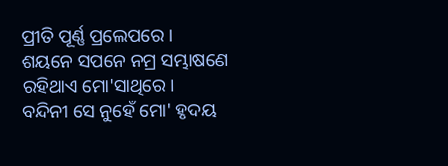ପ୍ରୀତି ପୂର୍ଣ୍ଣ ପ୍ରଲେପରେ ।
ଶୟନେ ସପନେ ନମ୍ର ସମ୍ଭାଷଣେ
ରହିଥାଏ ମୋ'ସାଥିରେ ।
ବନ୍ଦିନୀ ସେ ନୁହେଁ ମୋ' ହୃଦୟ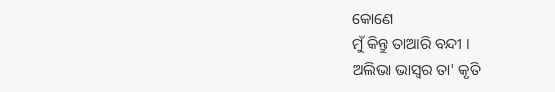କୋଣେ
ମୁଁ କିନ୍ତୁ ତାଆରି ବନ୍ଦୀ ।
ଅଲିଭା ଭାସ୍ୱର ତା' କୃତି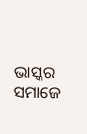ଭାସ୍କର
ସମାଜେ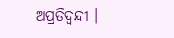ଅପ୍ରତିଦ୍ବନ୍ଦୀ ।